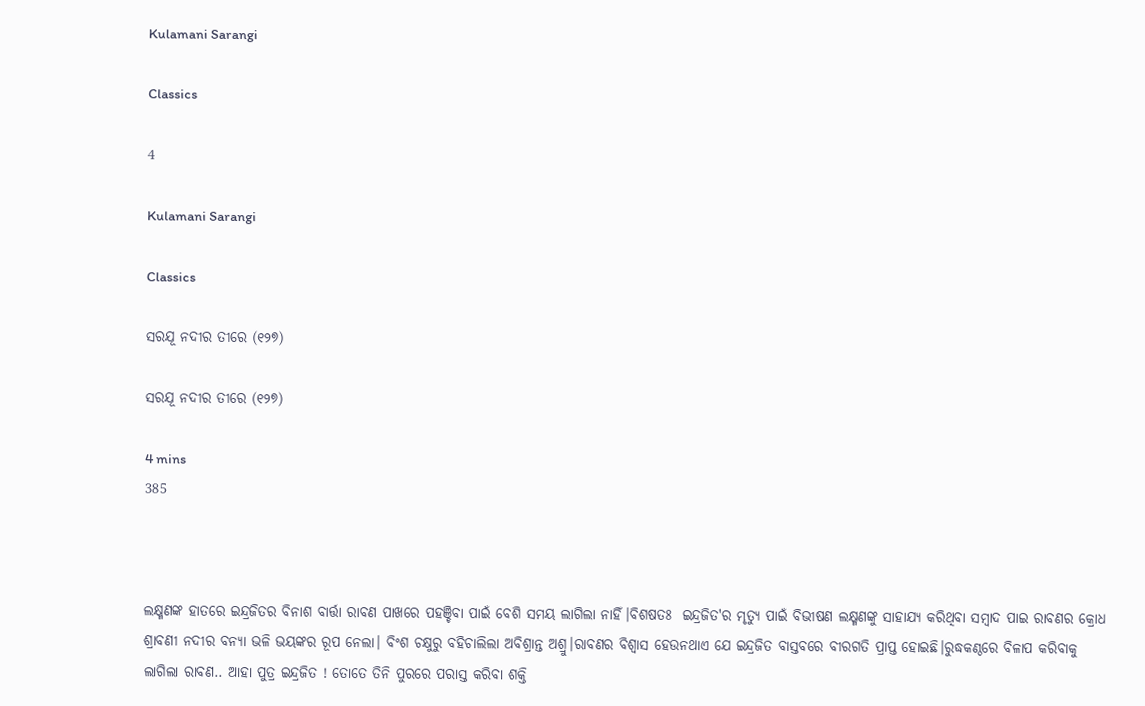Kulamani Sarangi

Classics

4

Kulamani Sarangi

Classics

ସରଯୂ ନଦୀର ତୀରେ (୧୨୭)

ସରଯୂ ନଦୀର ତୀରେ (୧୨୭)

4 mins
385



ଲକ୍ଷ୍ମଣଙ୍କ ହାତରେ ଇନ୍ଦ୍ରଜିତର ବିନାଶ ବାର୍ତ୍ତା ରାବଣ ପାଖରେ ପହଞ୍ଚିବା ପାଇଁ ବେଶି ସମୟ ଲାଗିଲା ନାହିଁ।ବିଶଷତଃ  ଇନ୍ଦ୍ରଜିତ'ର ମୃତ୍ୟୁ ପାଇଁ ବିଭୀଷଣ ଲକ୍ଷ୍ମଣଙ୍କୁ ସାହାଯ୍ୟ କରିଥିବା ସମ୍ବାଦ ପାଇ ରାବଣର କ୍ରୋଧ ଶ୍ରାବଣୀ ନଦୀର ବନ୍ୟା ଭଳି ଭୟଙ୍କର ରୂପ ନେଲା। ବିଂଶ ଚକ୍ଷୁରୁ ବହିଚାଲିଲା ଅବିଶ୍ରାନ୍ତ ଅଶ୍ରୁ।ରାବଣର ବିଶ୍ବାସ ହେଉନଥାଏ ଯେ ଇନ୍ଦ୍ରଜିତ ବାସ୍ତବରେ ବୀରଗତି ପ୍ରାପ୍ତ ହୋଇଛି।ରୁଦ୍ଧକଣ୍ଠରେ ବିଳାପ କରିବାକୁ ଲାଗିଲା ରାବଣ.. ଆହା ପୁତ୍ର ଇନ୍ଦ୍ରଜିତ ! ତୋତେ ତିନି ପୁରରେ ପରାସ୍ତ କରିବା ଶକ୍ତି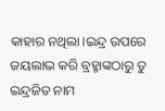କାହାର ନଥିଲା।ଇନ୍ଦ୍ର ଉପରେ ଜୟଲାଭ କରି ବ୍ରହ୍ମାଙ୍କଠାରୁ ତୁ ଇନ୍ଦ୍ରଜିତ ନାମ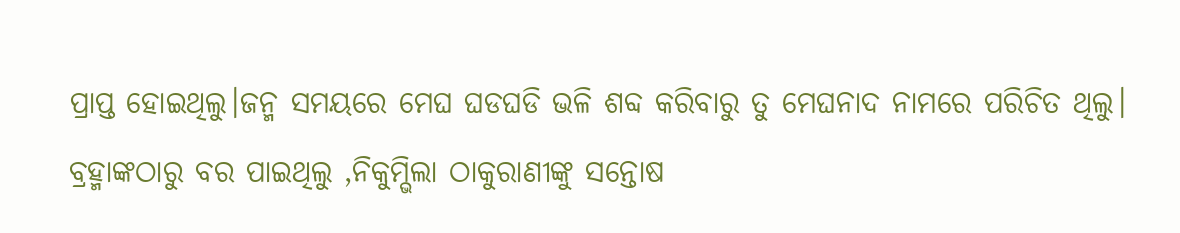ପ୍ରାପ୍ତ ହୋଇଥିଲୁ।ଜନ୍ମ ସମୟରେ ମେଘ ଘଡଘଡି ଭଳି ଶବ୍ଦ କରିବାରୁ ତୁ ମେଘନାଦ ନାମରେ ପରିଚିତ ଥିଲୁ। ବ୍ରହ୍ମାଙ୍କଠାରୁ ବର ପାଇଥିଲୁ ,ନିକୁମ୍ଭିଲା ଠାକୁରାଣୀଙ୍କୁ ସନ୍ତୋଷ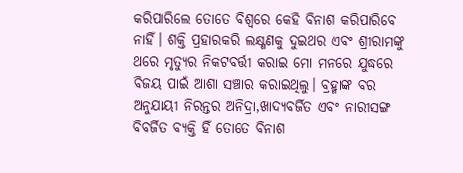କରିପାରିଲେ ତୋତେ ବିଶ୍ବରେ କେହି ବିନାଶ କରିପାରିବେ ନାହିଁ। ଶକ୍ତି ପ୍ରହାରକରି ଲକ୍ଷ୍ଣଣକୁ ଦୁଇଥର ଏବଂ ଶ୍ରୀରାମଙ୍କୁ ଥରେ ମୃତ୍ୟୁର ନିକଟବର୍ତ୍ତୀ କରାଇ ମୋ ମନରେ ଯୁଦ୍ଧରେ ବିଜୟ ପାଇଁ ଆଶା ସଞ୍ଚାର କରାଇଥିଲୁ। ବ୍ରହ୍ମାଙ୍କ ବର ଅନୁଯାୟୀ ନିରନ୍ତର ଅନିଦ୍ରା,ଖାଦ୍ୟବର୍ଜିତ ଏବଂ ନାରୀସଙ୍ଗ ବିବର୍ଜିତ ବ୍ୟକ୍ତି ହିଁ ତୋତେ ବିନାଶ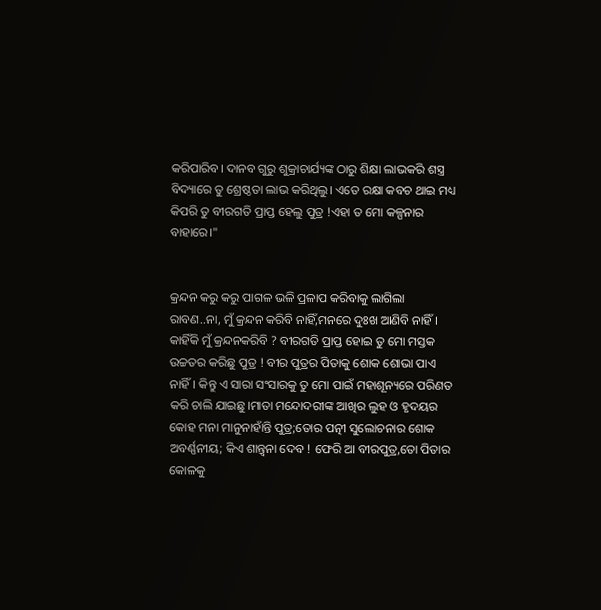କରିପାରିବ। ଦାନବ ଗୁରୁ ଶୁକ୍ରାଚାର୍ଯ୍ୟଙ୍କ ଠାରୁ ଶିକ୍ଷା ଲାଭକରି ଶସ୍ତ୍ର ବିଦ୍ୟାରେ ତୁ ଶ୍ରେଷ୍ଠତା ଲାଭ କରିଥିଲୁ। ଏତେ ରକ୍ଷା କବଚ ଥାଇ ମଧ୍ୟ କିପରି ତୁ ବୀରଗତି ପ୍ରାପ୍ତ ହେଲୁ ପୁତ୍ର !ଏହା ତ ମୋ କଳ୍ପନାର ବାହାରେ।"


କ୍ରନ୍ଦନ କରୁ କରୁ ପାଗଳ ଭଳି ପ୍ରଳାପ କରିବାକୁ ଲାଗିଲା ରାବଣ..ନା, ମୁଁ କ୍ରନ୍ଦନ କରିବି ନାହିଁ,ମନରେ ଦୁଃଖ ଆଣିବି ନାହିଁ। କାହିଁକି ମୁଁ କ୍ରନ୍ଦନକରିବି ? ବୀରଗତି ପ୍ରାପ୍ତ ହୋଇ ତୁ ମୋ ମସ୍ତକ ଉଚ୍ଚତର କରିଛୁ ପୁତ୍ର ! ବୀର ପୁତ୍ରର ପିତାକୁ ଶୋକ ଶୋଭା ପାଏ ନାହିଁ। କିନ୍ତୁ ଏ ସାରା ସଂସାରକୁ ତୁ ମୋ ପାଇଁ ମହାଶୂନ୍ୟରେ ପରିଣତ କରି ଚାଲି ଯାଇଛୁ।ମାତା ମନ୍ଦୋଦରୀଙ୍କ ଆଖିର ଲୁହ ଓ ହୃଦୟର କୋହ ମନା ମାନୁନାହାଁନ୍ତି ପୁତ୍ର;ତୋର ପତ୍ନୀ ସୁଲୋଚନାର ଶୋକ ଅବର୍ଣ୍ଣନୀୟ; କିଏ ଶାନ୍ତ୍ବନା ଦେବ ! ଫେରି ଆ ବୀରପୁତ୍ର,ତୋ ପିତାର କୋଳକୁ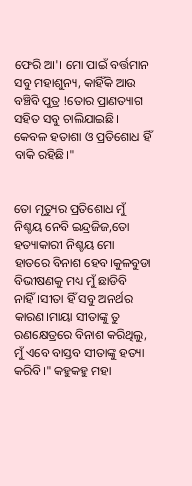ଫେରି ଆ'। ମୋ ପାଇଁ ବର୍ତ୍ତମାନ ସବୁ ମହାଶୁନ୍ୟ, କାହିଁକି ଆଉ ବଞ୍ଚିବି ପୁତ୍ର !ତୋର ପ୍ରାଣତ୍ୟାଗ ସହିତ ସବୁ ଚାଲିଯାଇଛି। କେବଳ ହତାଶା ଓ ପ୍ରତିଶୋଧ ହିଁ ବାକି ରହିଛି।"


ତୋ ମୃତ୍ୟୁର ପ୍ରତିଶୋଧ ମୁଁ ନିଶ୍ଚୟ ନେବି ଇନ୍ଦ୍ରଜିଜ,ତୋ ହତ୍ୟାକାରୀ ନିଶ୍ଚୟ ମୋ ହାତରେ ବିନାଶ ହେବ।କୁଳବୁଡା ବିଭୀଷଣକୁ ମଧ୍ୟ ମୁଁ ଛାଡିବି ନାହିଁ।ସୀତା ହିଁ ସବୁ ଅନର୍ଥର କାରଣ।ମାୟା ସୀତାଙ୍କୁ ତୁ ରଣକ୍ଷେତ୍ରରେ ବିନାଶ କରିଥିଲୁ, ମୁଁ ଏବେ ବାସ୍ତବ ସୀତାଙ୍କୁ ହତ୍ୟା କରିବି।" କହୁକହୁ ମହା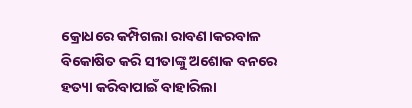କ୍ରୋଧରେ କମ୍ପିଗଲା ରାବଣ।କରବାଳ ବିକୋଷିତ କରି ସୀତାଙ୍କୁ ଅଶୋକ ବନରେ ହତ୍ୟା କରିବାପାଇଁ ବାହାରିଲା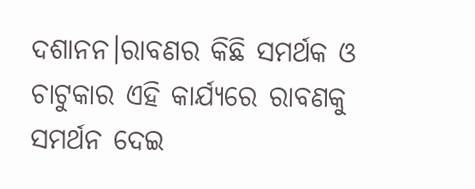ଦଶାନନ।ରାବଣର କିଛି ସମର୍ଥକ ଓ ଚାଟୁକାର ଏହି କାର୍ଯ୍ୟରେ ରାବଣକୁ ସମର୍ଥନ ଦେଇ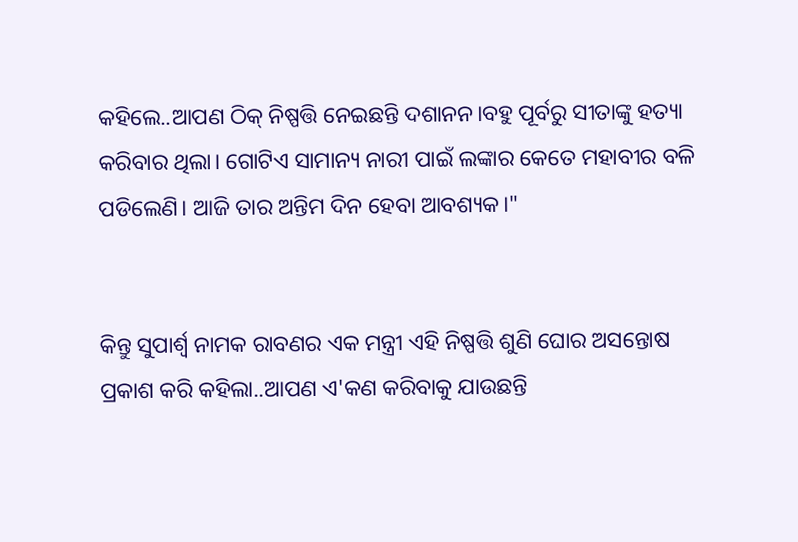କହିଲେ..ଆପଣ ଠିକ୍ ନିଷ୍ପତ୍ତି ନେଇଛନ୍ତି ଦଶାନନ।ବହୁ ପୂର୍ବରୁ ସୀତାଙ୍କୁ ହତ୍ୟା କରିବାର ଥିଲା। ଗୋଟିଏ ସାମାନ୍ୟ ନାରୀ ପାଇଁ ଲଙ୍କାର କେତେ ମହାବୀର ବଳି ପଡିଲେଣି। ଆଜି ତାର ଅନ୍ତିମ ଦିନ ହେବା ଆବଶ୍ୟକ।"


କିନ୍ତୁ ସୁପାର୍ଶ୍ବ ନାମକ ରାବଣର ଏକ ମନ୍ତ୍ରୀ ଏହି ନିଷ୍ପତ୍ତି ଶୁଣି ଘୋର ଅସନ୍ତୋଷ ପ୍ରକାଶ କରି କହିଲା..ଆପଣ ଏ'କଣ କରିବାକୁ ଯାଉଛନ୍ତି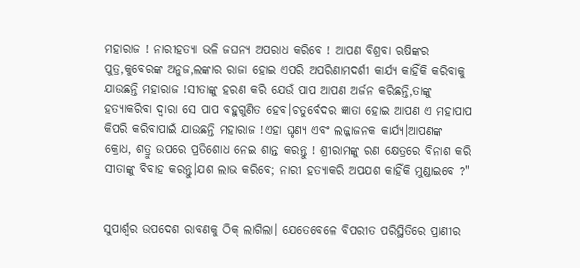ମହାରାଜ ! ନାରୀହତ୍ୟା ଭଳି ଜଘନ୍ୟ ଅପରାଧ କରିବେ ! ଆପଣ ବିଶ୍ରବା ଋଷିଙ୍କର ପୁତ୍ର,କୁବେରଙ୍କ ଅନୁଜ,ଲଙ୍କାର ରାଜା ହୋଇ ଏପରି ଅପରିଣାମଦର୍ଶୀ କାର୍ଯ୍ୟ କାହିଁକି କରିବାକୁ ଯାଉଛନ୍ତି ମହାରାଜ !ସୀତାଙ୍କୁ ହରଣ କରି ଯେଉଁ ପାପ ଆପଣ ଅର୍ଜନ କରିଛନ୍ତି,ତାଙ୍କୁ ହତ୍ୟାକରିବା ଦ୍ବାରା ସେ ପାପ ବହୁଗୁଣିତ ହେବ।ଚତୁର୍ବେଦର ଜ୍ଞାତା ହୋଇ ଆପଣ ଏ ମହାପାପ କିପରି କରିବାପାଇଁ ଯାଉଛନ୍ତି ମହାରାଜ !ଏହା ଘୃଣ୍ୟ ଏବଂ ଲଜ୍ଜାଜନକ କାର୍ଯ୍ୟ।ଆପଣଙ୍କ କ୍ରୋଧ, ଶତ୍ରୁ ଉପରେ ପ୍ରତିଶୋଧ ନେଇ ଶାନ୍ତ କରନ୍ତୁ ! ଶ୍ରୀରାମଙ୍କୁ ରଣ କ୍ଷେତ୍ରରେ ବିନାଶ କରି ସୀତାଙ୍କୁ ବିବାହ କରନ୍ତୁ।ଯଶ ଲାଭ କରିବେ; ନାରୀ ହତ୍ୟାକରି ଅପଯଶ କାହିଁକି ମୁଣ୍ଡାଇବେ ?"


ସୁପାର୍ଶ୍ବର ଉପଦେଶ ରାବଣକୁ ଠିକ୍ ଲାଗିଲା। ଯେତେବେଳେ ବିପରୀତ ପରିସ୍ଥିତିରେ ପ୍ରାଣୀର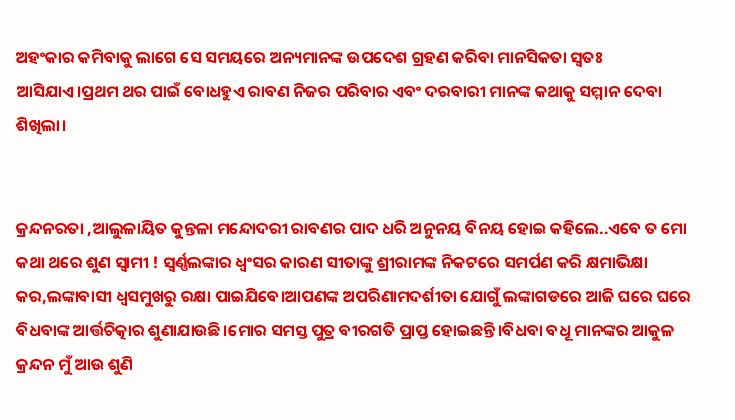ଅହଂକାର କମିବାକୁ ଲାଗେ ସେ ସମୟରେ ଅନ୍ୟମାନଙ୍କ ଉପଦେଶ ଗ୍ରହଣ କରିବା ମାନସିକତା ସ୍ବତଃ ଆସିଯାଏ।ପ୍ରଥମ ଥର ପାଇଁ ବୋଧହୁଏ ରାବଣ ନିଜର ପରିବାର ଏବଂ ଦରବାରୀ ମାନଙ୍କ କଥାକୁ ସମ୍ମାନ ଦେବା ଶିଖିଲା।


କ୍ରନ୍ଦନରତା ,ଆଲୁଳାୟିତ କୁନ୍ତଳା ମନ୍ଦୋଦରୀ ରାବଣର ପାଦ ଧରି ଅନୁନୟ ବିନୟ ହୋଇ କହିଲେ..ଏବେ ତ ମୋ କଥା ଥରେ ଶୁଣ ସ୍ବାମୀ ! ସ୍ବର୍ଣ୍ଣଲଙ୍କାର ଧ୍ବଂସର କାରଣ ସୀତାଙ୍କୁ ଶ୍ରୀରାମଙ୍କ ନିକଟରେ ସମର୍ପଣ କରି କ୍ଷମାଭିକ୍ଷା କର,ଲଙ୍କାବାସୀ ଧ୍ବସମୁଖରୁ ରକ୍ଷା ପାଇଯିବେ।ଆପଣଙ୍କ ଅପରିଣାମଦର୍ଶୀତା ଯୋଗୁଁ ଲଙ୍କାଗଡରେ ଆଜି ଘରେ ଘରେ ବିଧବାଙ୍କ ଆର୍ତ୍ତଚିତ୍କାର ଶୁଣାଯାଉଛି।ମୋର ସମସ୍ତ ପୁତ୍ର ବୀରଗତି ପ୍ରାପ୍ତ ହୋଇଛନ୍ତି।ବିଧବା ବଧୂ ମାନଙ୍କର ଆକୁଳ କ୍ରନ୍ଦନ ମୁଁ ଆଉ ଶୁଣି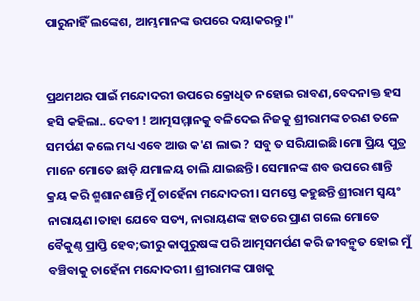ପାରୁନାହିଁ ଲଙ୍କେଶ, ଆମ୍ଭମାନଙ୍କ ଉପରେ ଦୟାକରନ୍ତୁ।"


ପ୍ରଥମଥର ପାଇଁ ମନ୍ଦୋଦରୀ ଉପରେ କ୍ରୋଧିତ ନହୋଇ ରାବଣ,ବେଦନାକ୍ତ ହସ ହସି କହିଲା.. ଦେବୀ ! ଆତ୍ମସମ୍ମାନକୁ ବଳିଦେଇ ନିଜକୁ ଶ୍ରୀରାମଙ୍କ ଚରଣ ତଳେ ସମର୍ପଣ କଲେ ମଧ୍ୟ ଏବେ ଆଉ କ'ଣ ଲାଭ ? ସବୁ ତ ସରିଯାଇଛି।ମୋ ପ୍ରିୟ ପୁତ୍ର ମାନେ ମୋତେ ଛାଡ଼ି ଯମାଳୟ ଚାଲି ଯାଇଛନ୍ତି। ସେମାନଙ୍କ ଶବ ଉପରେ ଶାନ୍ତି କ୍ରୟ କରି ଶ୍ମଶାନଶାନ୍ତି ମୁଁ ଚାହେଁନା ମନ୍ଦୋଦରୀ। ସମସ୍ତେ କହୁଛନ୍ତି ଶ୍ରୀରାମ ସ୍ବୟଂ ନାରାୟଣ।ତାହା ଯେବେ ସତ୍ୟ, ନାରାୟଣଙ୍କ ହାତରେ ପ୍ରାଣ ଗଲେ ମୋତେ ବୈକୁଣ୍ଠ ପ୍ରାପ୍ତି ହେବ;ଭୀରୁ କାପୁରୁଷଙ୍କ ପରି ଆତ୍ମସମର୍ପଣ କରି ଜୀବନ୍ମୃତ ହୋଇ ମୁଁ ବଞ୍ଚିବାକୁ ଚାହେଁନା ମନ୍ଦୋଦରୀ। ଶ୍ରୀରାମଙ୍କ ପାଖକୁ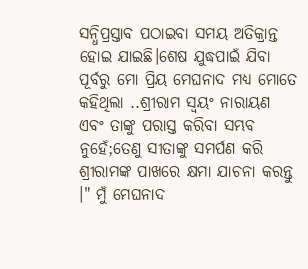ସନ୍ଧିପ୍ରସ୍ତାବ ପଠାଇବା ସମୟ ଅତିକ୍ରାନ୍ତ ହୋଇ ଯାଇଛି।ଶେଷ ଯୁଦ୍ଧପାଇଁ ଯିବା ପୂର୍ବରୁ ମୋ ପ୍ରିୟ ମେଘନାଦ ମଧ୍ୟ ମୋତେ କହିଥିଲା ..ଶ୍ରୀରାମ ସ୍ବୟଂ ନାରାୟଣ ଏବଂ ତାଙ୍କୁ ପରାସ୍ତ କରିବା ସମ୍ଭବ ନୁହେଁ;ତେଣୁ ସୀତାଙ୍କୁ ସମର୍ପଣ କରି ଶ୍ରୀରାମଙ୍କ ପାଖରେ କ୍ଷମା ଯାଚନା କରନ୍ତୁ ।" ମୁଁ ମେଘନାଦ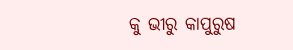କୁ ଭୀରୁ କାପୁରୁଷ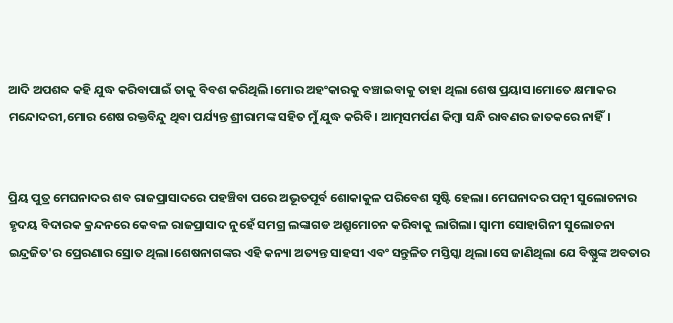ଆଦି ଅପଶବ୍ଦ କହି ଯୁଦ୍ଧ କରିବାପାଇଁ ତାକୁ ବିବଶ କରିଥିଲି।ମୋର ଅହଂକାରକୁ ବଞ୍ଚାଇବାକୁ ତାହା ଥିଲା ଶେଷ ପ୍ରୟାସ।ମୋତେ କ୍ଷମାକର ମନ୍ଦୋଦରୀ,ମୋର ଶେଷ ରକ୍ତବିନ୍ଦୁ ଥିବା ପର୍ଯ୍ୟନ୍ତ ଶ୍ରୀରାମଙ୍କ ସହିତ ମୁଁ ଯୁଦ୍ଧ କରିବି। ଆତ୍ମସମର୍ପଣ କିମ୍ବା ସନ୍ଧି ରାବଣର ଜାତକରେ ନାହିଁ।


ପ୍ରିୟ ପୁତ୍ର ମେଘନାଦର ଶବ ରାଜପ୍ରାସାଦରେ ପହଞ୍ଚିବା ପରେ ଅଭୂତପୂର୍ବ ଶୋକାକୁଳ ପରିବେଶ ସୃଷ୍ଟି ହେଲା। ମେଘନାଦର ପତ୍ନୀ ସୁଲୋଚନାର ହୃଦୟ ବିଦାରକ କ୍ରନ୍ଦନରେ କେବଳ ରାଜପ୍ରାସାଦ ନୁହେଁ ସମଗ୍ର ଲଙ୍କାଗଡ ଅଶ୍ରୁମୋଚନ କରିବାକୁ ଲାଗିଲା। ସ୍ବାମୀ ସୋହାଗିନୀ ସୁଲୋଚନା ଇନ୍ଦ୍ରଜିତ'ର ପ୍ରେରଣାର ସ୍ରୋତ ଥିଲା।ଶେଷନାଗଙ୍କର ଏହି କନ୍ୟା ଅତ୍ୟନ୍ତ ସାହସୀ ଏବଂ ସନ୍ତୁଳିତ ମସ୍ତିସ୍କା ଥିଲା।ସେ ଜାଣିଥିଲା ଯେ ବିଷ୍ଣୁଙ୍କ ଅବତାର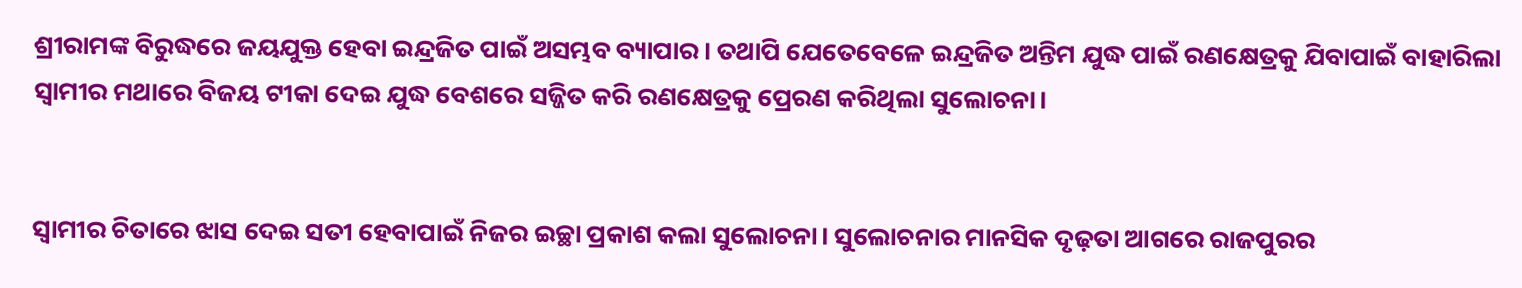ଶ୍ରୀରାମଙ୍କ ବିରୁଦ୍ଧରେ ଜୟଯୁକ୍ତ ହେବା ଇନ୍ଦ୍ରଜିତ ପାଇଁ ଅସମ୍ଭବ ବ୍ୟାପାର। ତଥାପି ଯେତେବେଳେ ଇନ୍ଦ୍ରଜିତ ଅନ୍ତିମ ଯୁଦ୍ଧ ପାଇଁ ରଣକ୍ଷେତ୍ରକୁ ଯିବାପାଇଁ ବାହାରିଲା ସ୍ୱାମୀର ମଥାରେ ବିଜୟ ଟୀକା ଦେଇ ଯୁଦ୍ଧ ବେଶରେ ସଜ୍ଜିତ କରି ରଣକ୍ଷେତ୍ରକୁ ପ୍ରେରଣ କରିଥିଲା ସୁଲୋଚନା।


ସ୍ୱାମୀର ଚିତାରେ ଝାସ ଦେଇ ସତୀ ହେବାପାଇଁ ନିଜର ଇଚ୍ଛା ପ୍ରକାଶ କଲା ସୁଲୋଚନା। ସୁଲୋଚନାର ମାନସିକ ଦୃଢ଼ତା ଆଗରେ ରାଜପୁରର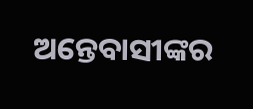ଅନ୍ତେବାସୀଙ୍କର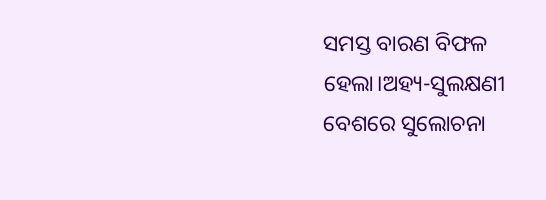ସମସ୍ତ ବାରଣ ବିଫଳ ହେଲା।ଅହ୍ୟ-ସୁଲକ୍ଷଣୀ ବେଶରେ ସୁଲୋଚନା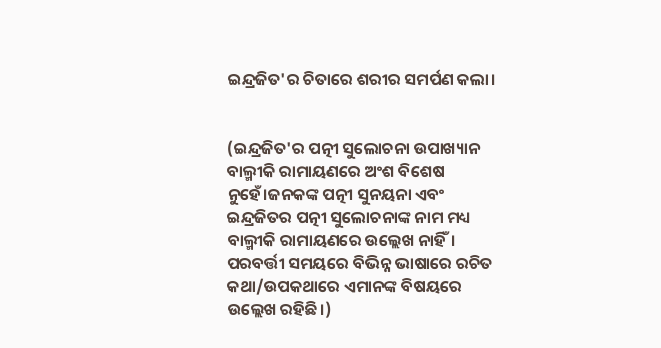ଇନ୍ଦ୍ରଜିତ'ର ଚିତାରେ ଶରୀର ସମର୍ପଣ କଲା।


(ଇନ୍ଦ୍ରଜିତ'ର ପତ୍ନୀ ସୁଲୋଚନା ଉପାଖ୍ୟାନ ବାଲ୍ମୀକି ରାମାୟଣରେ ଅଂଶ ବିଶେଷ ନୁହେଁ।ଜନକଙ୍କ ପତ୍ନୀ ସୁନୟନା ଏବଂ ଇନ୍ଦ୍ରଜିତର ପତ୍ନୀ ସୁଲୋଚନାଙ୍କ ନାମ ମଧ୍ୟ ବାଲ୍ମୀକି ରାମାୟଣରେ ଉଲ୍ଲେଖ ନାହିଁ। ପରବର୍ତ୍ତୀ ସମୟରେ ବିଭିନ୍ନ ଭାଷାରେ ରଚିତ କଥା/ଉପକଥାରେ ଏମାନଙ୍କ ବିଷୟରେ ଉଲ୍ଲେଖ ରହିଛି।)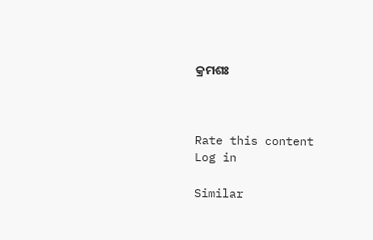କ୍ରମଶଃ



Rate this content
Log in

Similar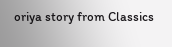oriya story from Classics